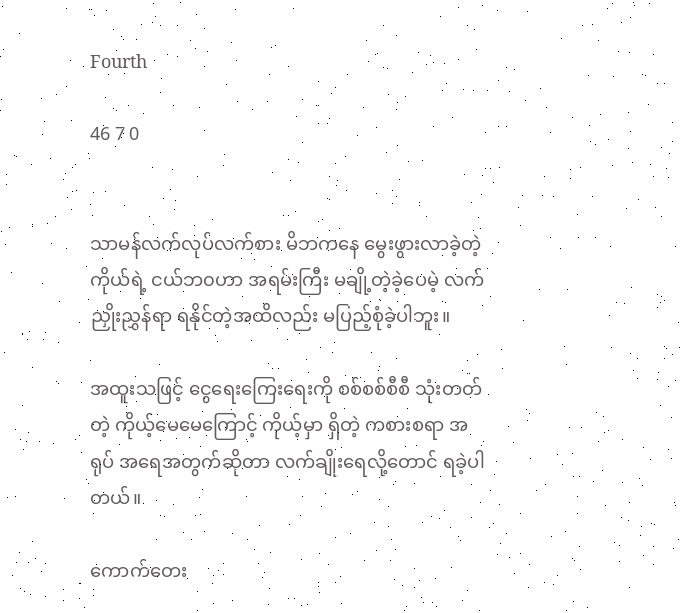Fourth

46 7 0


သာမန်လက်လုပ်လက်စား မိဘ‌ကနေ မွေးဖွားလာခဲ့တဲ့ ကိုယ်ရဲ့ ငယ်ဘ၀ဟာ အရမ်းကြီး မချို့တဲ့ခဲ့ပေမဲ့ လက်ညှိုးညွှန်ရာ ရနိုင်တဲ့အထိလည်း မပြည့်စုံခဲ့ပါဘူး။

အထူးသဖြင့် ‌ငွေရေးကြေးရေးကို စစ်စစ်စီစီ သုံးတတ်တဲ့ ကိုယ့်မေမေကြောင့် ကိုယ့်မှာ ရှိတဲ့ ကစားစရာ အရုပ် အရေအတွက်ဆိုတာ လက်ချိုးရေလို့တောင် ရခဲ့ပါတယ်။

ကောက်တေး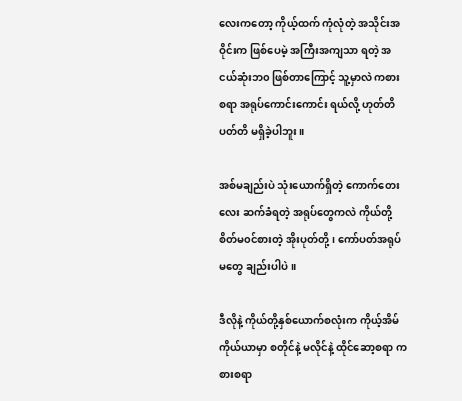လေးကတော့ ကိုယ့်ထက် ကုံလုံတဲ့ အသိုင်းအဝိုင်းက ဖြစ်ပေမဲ့ အကြီးအကျသာ ရတဲ့ အငယ်ဆုံးဘ၀ ဖြစ်တာကြောင့် သူ့မှာလဲ ကစားစရာ အရုပ်ကောင်းကောင်း ရယ်လို့ ‌ဟုတ်တိပတ်တိ မရှိခဲ့ပါဘူး။

အစ်မချည်းပဲ သုံးယောက်ရှိတဲ့ ကောက်တေးလေး ဆက်ခံရတဲ့ အရုပ်တွေကလဲ ကိုယ်တို့ စိတ်မ၀င်စားတဲ့ အိုးပုတ်တို့၊ ကော်ပတ်အရုပ်မတွေ ချည်းပါပဲ။

ဒီလိုနဲ့ ကိုယ်တို့နှစ်ယောက်စလုံးက ကိုယ့်အိမ်ကိုယ်ယာမှာ စတိုင်နဲ့ မလိုင်နဲ့ ထိုင်ဆော့စရာ ကစားစရာ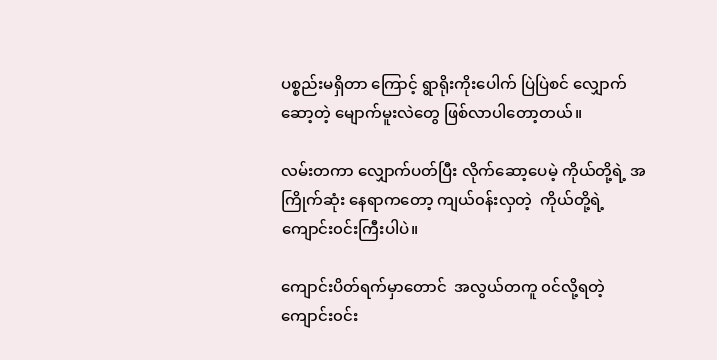ပစ္စည်းမရှိတာ‌ ကြောင့် ရွာရိုးကိုးပေါက် ပြဲပြဲစင် လျှောက် ဆော့တဲ့ မျောက်မူးလဲတွေ ဖြစ်လာပါတော့တယ်။

လမ်းတကာ လျှောက်ပတ်ပြီး လိုက်ဆော့ပေမဲ့ ကိုယ်တို့ရဲ့ အကြိုက်‌‌ဆုံး နေရာကတော့ ကျယ်၀န်းလှတဲ့  ကိုယ်တို့ရဲ့ ကျောင်း၀င်းကြီးပါပဲ။

ကျောင်းပိတ်ရက်မှာတောင်  အလွယ်တကူ ၀င်လို့ရတဲ့ ကျောင်း၀င်း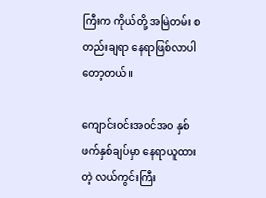ကြီးက ကိုယ်တို့ အမြဲတမ်း စတည်းချရာ နေရာဖြစ်လာပါတော့တယ်။

ကျောင်း၀င်းအ၀င်အ၀ နှစ်ဖက်နှစ်ချပ်မှာ နေရာယူထားတဲ့ လယ်ကွင်းကြီး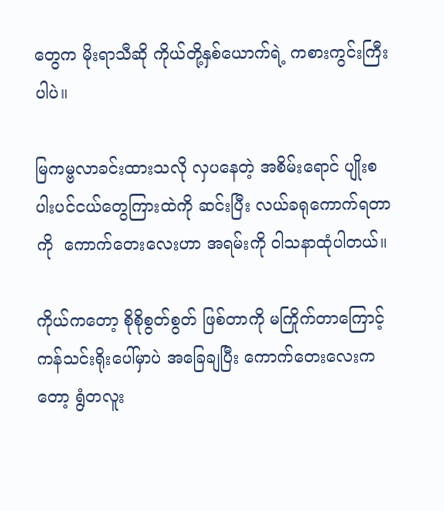တွေက မိုးရာသီဆို ကိုယ်တို့နှစ်ယောက်ရဲ့ ကစားကွင်းကြီးပါပဲ။

မြကမ္ဗလာခင်းထားသလို လှပနေတဲ့ အစိမ်းရောင် ပျိုးစပါးပင်ငယ်တွေကြားထဲကို ဆင်းပြီး လယ်ခရုကောက်ရတာကို  ကောက်တေးလေးဟာ အရမ်းကို ဝါသနာထုံပါတယ်။

ကိုယ်ကတော့ စိုစိုစွတ်စွတ် ဖြစ်တာကို မကြိုက်တာကြောင့် ကန်သင်းရိုးပေါ်မှာပဲ အခြေချပြီး ကောက်တေးလေးကတော့ ရွံတလူး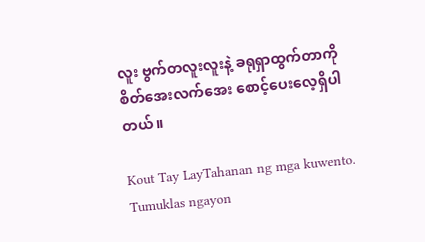လူး ဗွက်တလူးလူးနဲ့ ခရုရှာထွက်တာကို စိတ်အေးလက်အေး စောင့်ပေးလေ့ရှိပါတယ်။

Kout Tay LayTahanan ng mga kuwento. Tumuklas ngayon